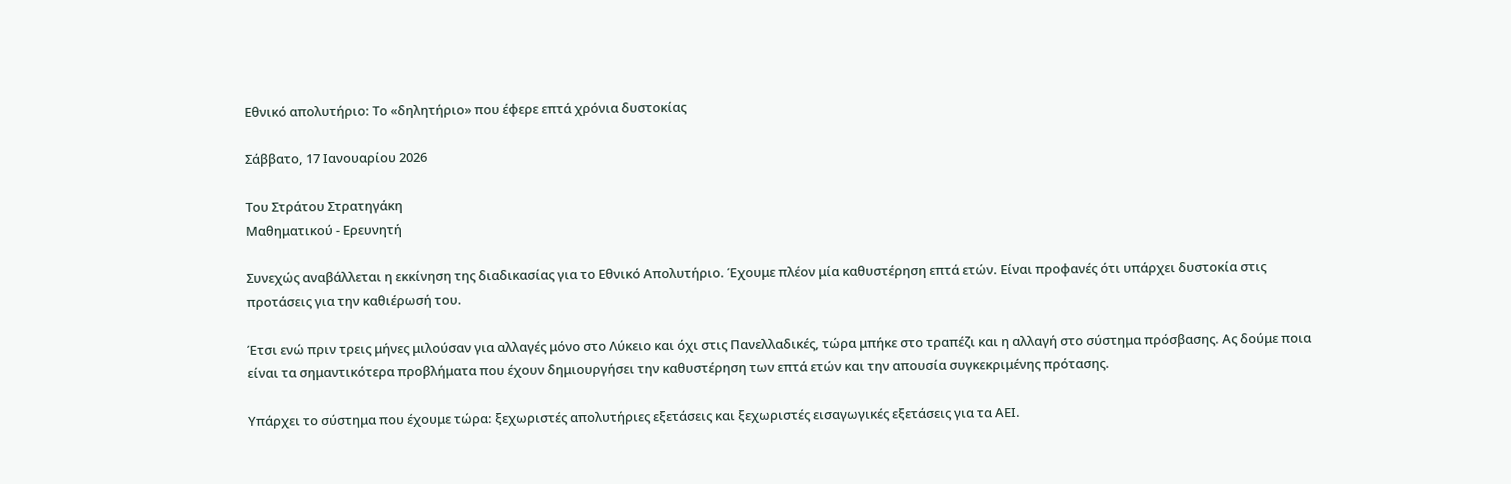Εθνικό απολυτήριο: Το «δηλητήριο» που έφερε επτά χρόνια δυστοκίας

Σάββατο, 17 Ιανουαρίου 2026

Του Στράτου Στρατηγάκη
Μαθηματικού - Ερευνητή

Συνεχώς αναβάλλεται η εκκίνηση της διαδικασίας για το Εθνικό Απολυτήριο. Έχουμε πλέον μία καθυστέρηση επτά ετών. Είναι προφανές ότι υπάρχει δυστοκία στις προτάσεις για την καθιέρωσή του.

Έτσι ενώ πριν τρεις μήνες μιλούσαν για αλλαγές μόνο στο Λύκειο και όχι στις Πανελλαδικές, τώρα μπήκε στο τραπέζι και η αλλαγή στο σύστημα πρόσβασης. Ας δούμε ποια είναι τα σημαντικότερα προβλήματα που έχουν δημιουργήσει την καθυστέρηση των επτά ετών και την απουσία συγκεκριμένης πρότασης.

Υπάρχει το σύστημα που έχουμε τώρα: ξεχωριστές απολυτήριες εξετάσεις και ξεχωριστές εισαγωγικές εξετάσεις για τα ΑΕΙ.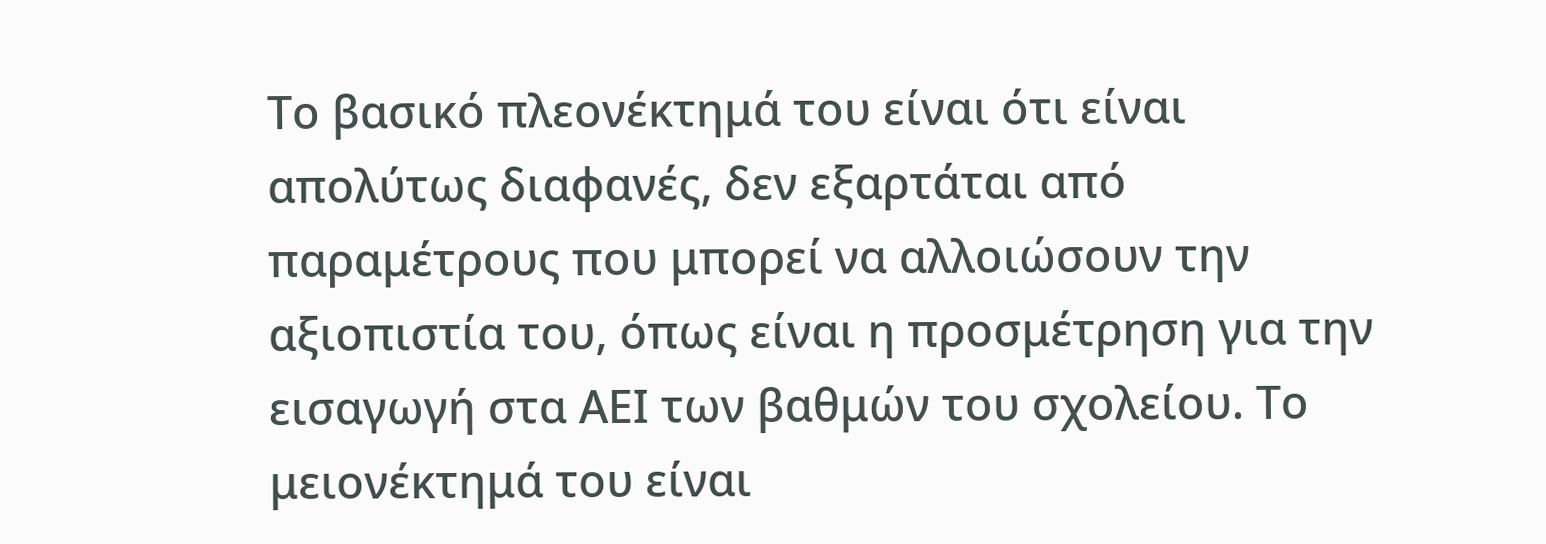Το βασικό πλεονέκτημά του είναι ότι είναι απολύτως διαφανές, δεν εξαρτάται από παραμέτρους που μπορεί να αλλοιώσουν την αξιοπιστία του, όπως είναι η προσμέτρηση για την εισαγωγή στα ΑΕΙ των βαθμών του σχολείου. Το μειονέκτημά του είναι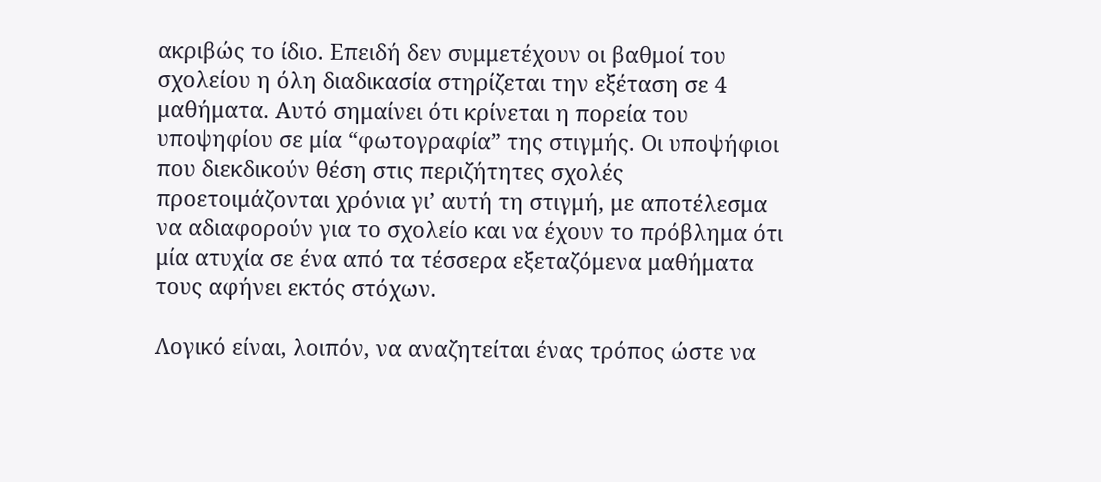ακριβώς το ίδιο. Επειδή δεν συμμετέχουν οι βαθμοί του σχολείου η όλη διαδικασία στηρίζεται την εξέταση σε 4 μαθήματα. Αυτό σημαίνει ότι κρίνεται η πορεία του υποψηφίου σε μία “φωτογραφία” της στιγμής. Οι υποψήφιοι που διεκδικούν θέση στις περιζήτητες σχολές προετοιμάζονται χρόνια γι’ αυτή τη στιγμή, με αποτέλεσμα να αδιαφορούν για το σχολείο και να έχουν το πρόβλημα ότι μία ατυχία σε ένα από τα τέσσερα εξεταζόμενα μαθήματα τους αφήνει εκτός στόχων.

Λογικό είναι, λοιπόν, να αναζητείται ένας τρόπος ώστε να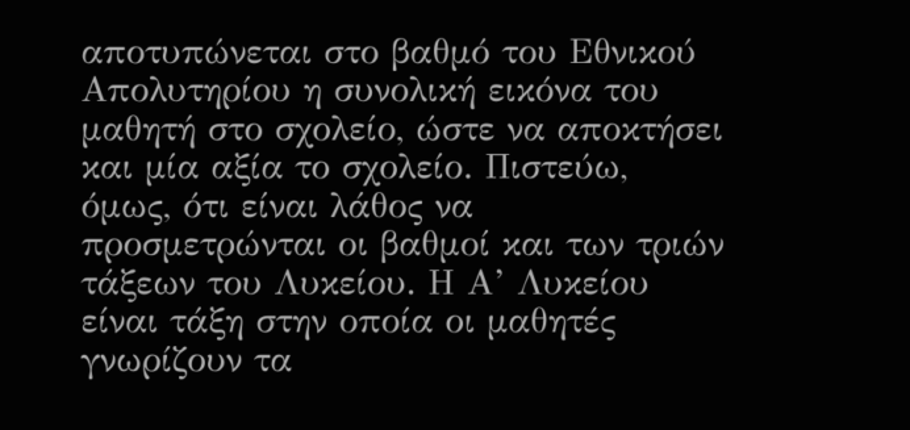αποτυπώνεται στο βαθμό του Εθνικού Απολυτηρίου η συνολική εικόνα του μαθητή στο σχολείο, ώστε να αποκτήσει και μία αξία το σχολείο. Πιστεύω, όμως, ότι είναι λάθος να προσμετρώνται οι βαθμοί και των τριών τάξεων του Λυκείου. Η Α’ Λυκείου είναι τάξη στην οποία οι μαθητές γνωρίζουν τα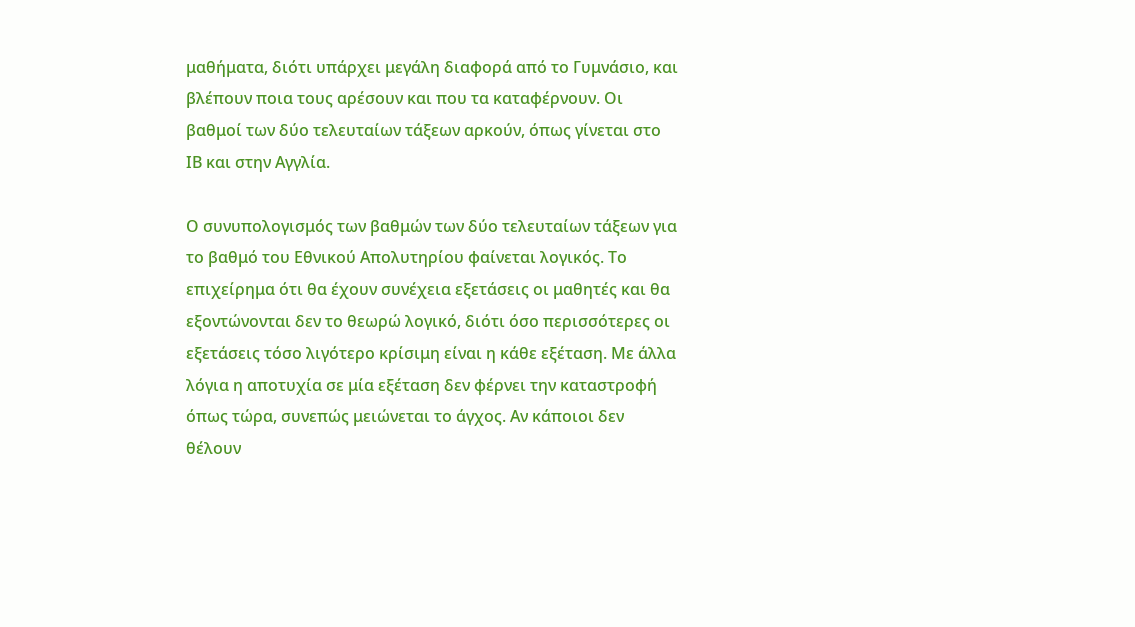μαθήματα, διότι υπάρχει μεγάλη διαφορά από το Γυμνάσιο, και βλέπουν ποια τους αρέσουν και που τα καταφέρνουν. Οι βαθμοί των δύο τελευταίων τάξεων αρκούν, όπως γίνεται στο ΙΒ και στην Αγγλία.

Ο συνυπολογισμός των βαθμών των δύο τελευταίων τάξεων για το βαθμό του Εθνικού Απολυτηρίου φαίνεται λογικός. Το επιχείρημα ότι θα έχουν συνέχεια εξετάσεις οι μαθητές και θα εξοντώνονται δεν το θεωρώ λογικό, διότι όσο περισσότερες οι εξετάσεις τόσο λιγότερο κρίσιμη είναι η κάθε εξέταση. Με άλλα λόγια η αποτυχία σε μία εξέταση δεν φέρνει την καταστροφή όπως τώρα, συνεπώς μειώνεται το άγχος. Αν κάποιοι δεν θέλουν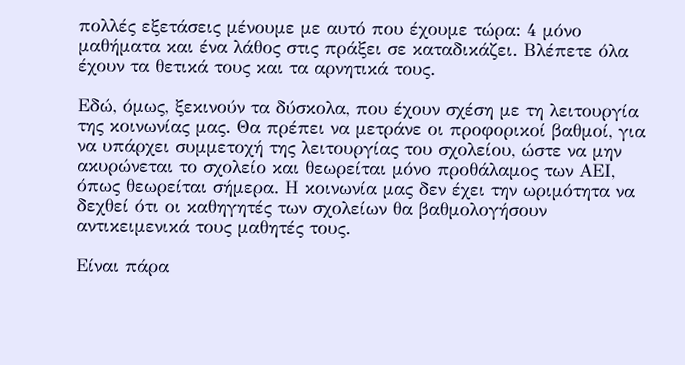πολλές εξετάσεις μένουμε με αυτό που έχουμε τώρα: 4 μόνο μαθήματα και ένα λάθος στις πράξει σε καταδικάζει. Βλέπετε όλα έχουν τα θετικά τους και τα αρνητικά τους.

Εδώ, όμως, ξεκινούν τα δύσκολα, που έχουν σχέση με τη λειτουργία της κοινωνίας μας. Θα πρέπει να μετράνε οι προφορικοί βαθμοί, για να υπάρχει συμμετοχή της λειτουργίας του σχολείου, ώστε να μην ακυρώνεται το σχολείο και θεωρείται μόνο προθάλαμος των ΑΕΙ, όπως θεωρείται σήμερα. Η κοινωνία μας δεν έχει την ωριμότητα να δεχθεί ότι οι καθηγητές των σχολείων θα βαθμολογήσουν αντικειμενικά τους μαθητές τους.

Είναι πάρα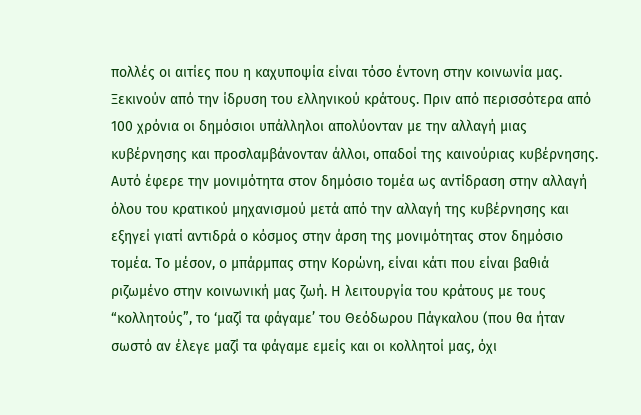πολλές οι αιτίες που η καχυποψία είναι τόσο έντονη στην κοινωνία μας. Ξεκινούν από την ίδρυση του ελληνικού κράτους. Πριν από περισσότερα από 100 χρόνια οι δημόσιοι υπάλληλοι απολύονταν με την αλλαγή μιας κυβέρνησης και προσλαμβάνονταν άλλοι, οπαδοί της καινούριας κυβέρνησης. Αυτό έφερε την μονιμότητα στον δημόσιο τομέα ως αντίδραση στην αλλαγή όλου του κρατικού μηχανισμού μετά από την αλλαγή της κυβέρνησης και εξηγεί γιατί αντιδρά ο κόσμος στην άρση της μονιμότητας στον δημόσιο τομέα. Το μέσον, ο μπάρμπας στην Κορώνη, είναι κάτι που είναι βαθιά ριζωμένο στην κοινωνική μας ζωή. Η λειτουργία του κράτους με τους “κολλητούς”, το ‘μαζί τα φάγαμε’ του Θεόδωρου Πάγκαλου (που θα ήταν σωστό αν έλεγε μαζί τα φάγαμε εμείς και οι κολλητοί μας, όχι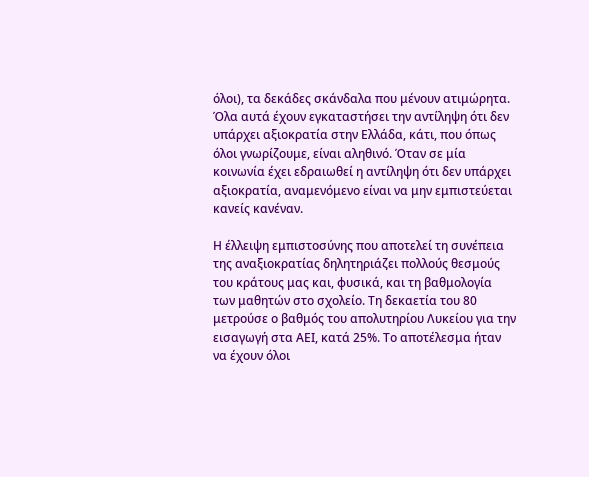όλοι), τα δεκάδες σκάνδαλα που μένουν ατιμώρητα. Όλα αυτά έχουν εγκαταστήσει την αντίληψη ότι δεν υπάρχει αξιοκρατία στην Ελλάδα, κάτι, που όπως όλοι γνωρίζουμε, είναι αληθινό. Όταν σε μία κοινωνία έχει εδραιωθεί η αντίληψη ότι δεν υπάρχει αξιοκρατία, αναμενόμενο είναι να μην εμπιστεύεται κανείς κανέναν.

Η έλλειψη εμπιστοσύνης που αποτελεί τη συνέπεια της αναξιοκρατίας δηλητηριάζει πολλούς θεσμούς του κράτους μας και, φυσικά, και τη βαθμολογία των μαθητών στο σχολείο. Τη δεκαετία του 80 μετρούσε ο βαθμός του απολυτηρίου Λυκείου για την εισαγωγή στα ΑΕΙ, κατά 25%. Το αποτέλεσμα ήταν να έχουν όλοι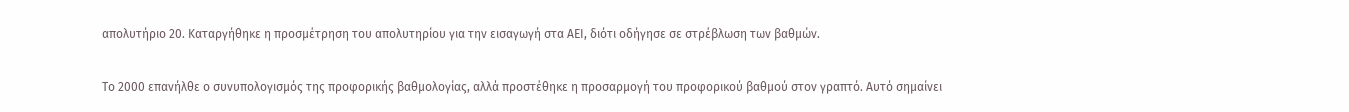απολυτήριο 20. Καταργήθηκε η προσμέτρηση του απολυτηρίου για την εισαγωγή στα ΑΕΙ, διότι οδήγησε σε στρέβλωση των βαθμών.

Το 2000 επανήλθε ο συνυπολογισμός της προφορικής βαθμολογίας, αλλά προστέθηκε η προσαρμογή του προφορικού βαθμού στον γραπτό. Αυτό σημαίνει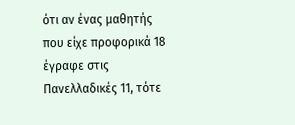ότι αν ένας μαθητής που είχε προφορικά 18 έγραφε στις Πανελλαδικές 11, τότε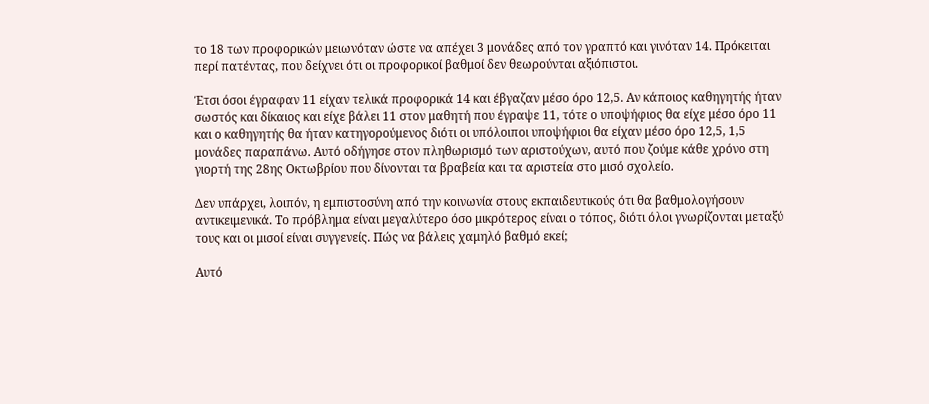το 18 των προφορικών μειωνόταν ώστε να απέχει 3 μονάδες από τον γραπτό και γινόταν 14. Πρόκειται περί πατέντας, που δείχνει ότι οι προφορικοί βαθμοί δεν θεωρούνται αξιόπιστοι.

Έτσι όσοι έγραφαν 11 είχαν τελικά προφορικά 14 και έβγαζαν μέσο όρο 12,5. Αν κάποιος καθηγητής ήταν σωστός και δίκαιος και είχε βάλει 11 στον μαθητή που έγραψε 11, τότε ο υποψήφιος θα είχε μέσο όρο 11 και ο καθηγητής θα ήταν κατηγορούμενος διότι οι υπόλοιποι υποψήφιοι θα είχαν μέσο όρο 12,5, 1,5 μονάδες παραπάνω. Αυτό οδήγησε στον πληθωρισμό των αριστούχων, αυτό που ζούμε κάθε χρόνο στη γιορτή της 28ης Οκτωβρίου που δίνονται τα βραβεία και τα αριστεία στο μισό σχολείο.

Δεν υπάρχει, λοιπόν, η εμπιστοσύνη από την κοινωνία στους εκπαιδευτικούς ότι θα βαθμολογήσουν αντικειμενικά. Το πρόβλημα είναι μεγαλύτερο όσο μικρότερος είναι ο τόπος, διότι όλοι γνωρίζονται μεταξύ τους και οι μισοί είναι συγγενείς. Πώς να βάλεις χαμηλό βαθμό εκεί;

Αυτό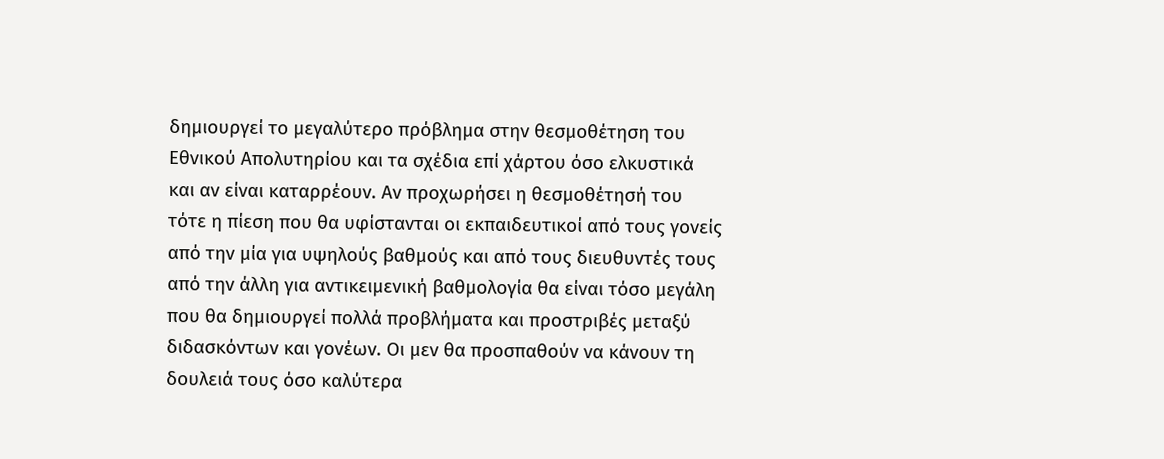δημιουργεί το μεγαλύτερο πρόβλημα στην θεσμοθέτηση του Εθνικού Απολυτηρίου και τα σχέδια επί χάρτου όσο ελκυστικά και αν είναι καταρρέουν. Αν προχωρήσει η θεσμοθέτησή του τότε η πίεση που θα υφίστανται οι εκπαιδευτικοί από τους γονείς από την μία για υψηλούς βαθμούς και από τους διευθυντές τους από την άλλη για αντικειμενική βαθμολογία θα είναι τόσο μεγάλη που θα δημιουργεί πολλά προβλήματα και προστριβές μεταξύ διδασκόντων και γονέων. Οι μεν θα προσπαθούν να κάνουν τη δουλειά τους όσο καλύτερα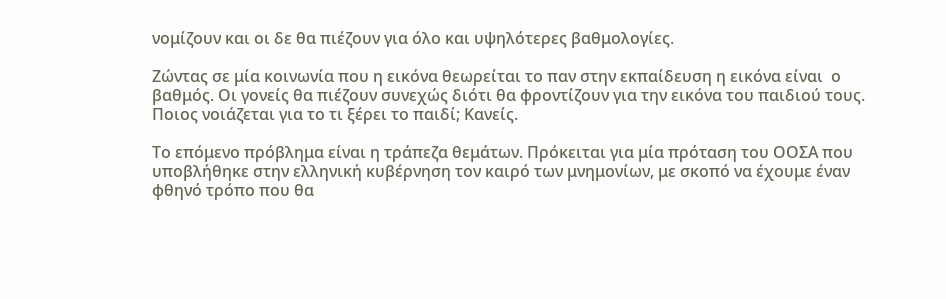νομίζουν και οι δε θα πιέζουν για όλο και υψηλότερες βαθμολογίες.

Ζώντας σε μία κοινωνία που η εικόνα θεωρείται το παν στην εκπαίδευση η εικόνα είναι  ο βαθμός. Οι γονείς θα πιέζουν συνεχώς διότι θα φροντίζουν για την εικόνα του παιδιού τους. Ποιος νοιάζεται για το τι ξέρει το παιδί; Κανείς.

Το επόμενο πρόβλημα είναι η τράπεζα θεμάτων. Πρόκειται για μία πρόταση του ΟΟΣΑ που υποβλήθηκε στην ελληνική κυβέρνηση τον καιρό των μνημονίων, με σκοπό να έχουμε έναν φθηνό τρόπο που θα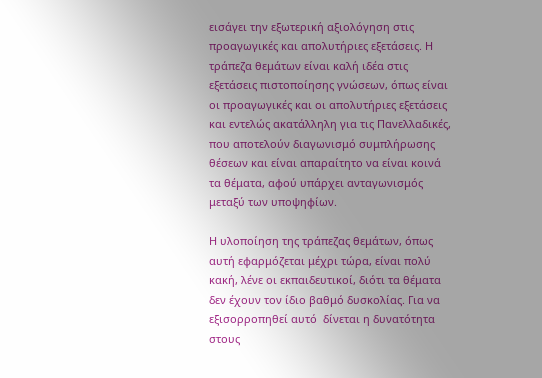εισάγει την εξωτερική αξιολόγηση στις προαγωγικές και απολυτήριες εξετάσεις. Η τράπεζα θεμάτων είναι καλή ιδέα στις εξετάσεις πιστοποίησης γνώσεων, όπως είναι οι προαγωγικές και οι απολυτήριες εξετάσεις και εντελώς ακατάλληλη για τις Πανελλαδικές, που αποτελούν διαγωνισμό συμπλήρωσης θέσεων και είναι απαραίτητο να είναι κοινά τα θέματα, αφού υπάρχει ανταγωνισμός μεταξύ των υποψηφίων.

Η υλοποίηση της τράπεζας θεμάτων, όπως αυτή εφαρμόζεται μέχρι τώρα, είναι πολύ κακή, λένε οι εκπαιδευτικοί, διότι τα θέματα δεν έχουν τον ίδιο βαθμό δυσκολίας. Για να εξισορροπηθεί αυτό  δίνεται η δυνατότητα στους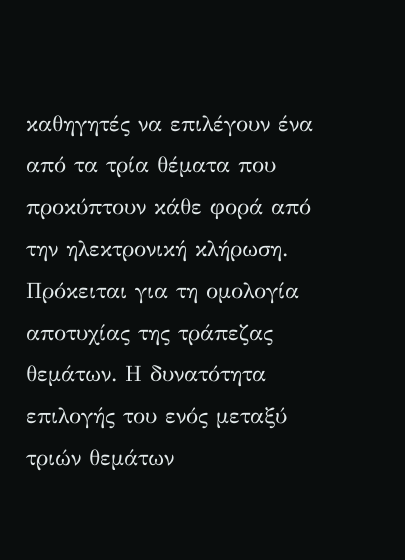καθηγητές να επιλέγουν ένα από τα τρία θέματα που προκύπτουν κάθε φορά από την ηλεκτρονική κλήρωση. Πρόκειται για τη ομολογία αποτυχίας της τράπεζας θεμάτων. Η δυνατότητα επιλογής του ενός μεταξύ τριών θεμάτων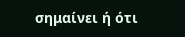σημαίνει ή ότι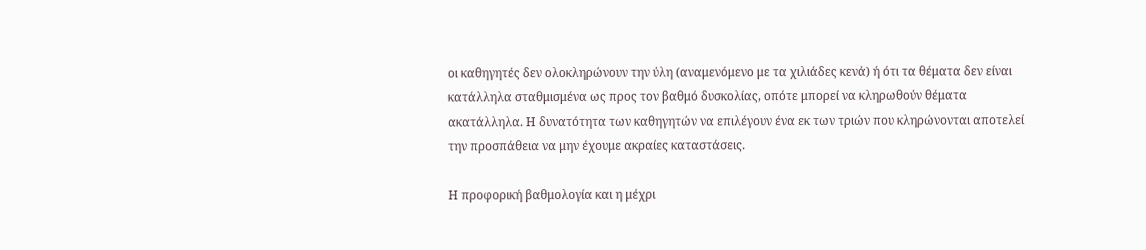οι καθηγητές δεν ολοκληρώνουν την ύλη (αναμενόμενο με τα χιλιάδες κενά) ή ότι τα θέματα δεν είναι κατάλληλα σταθμισμένα ως προς τον βαθμό δυσκολίας, οπότε μπορεί να κληρωθούν θέματα ακατάλληλα. Η δυνατότητα των καθηγητών να επιλέγουν ένα εκ των τριών που κληρώνονται αποτελεί την προσπάθεια να μην έχουμε ακραίες καταστάσεις.

Η προφορική βαθμολογία και η μέχρι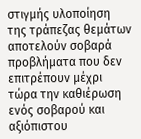στιγμής υλοποίηση της τράπεζας θεμάτων αποτελούν σοβαρά προβλήματα που δεν επιτρέπουν μέχρι τώρα την καθιέρωση ενός σοβαρού και αξιόπιστου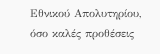Εθνικού Απολυτηρίου, όσο καλές προθέσεις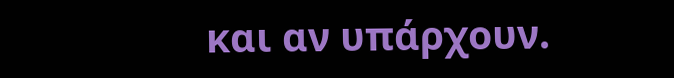και αν υπάρχουν.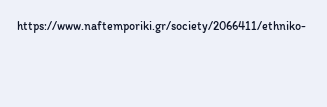https://www.naftemporiki.gr/society/2066411/ethniko-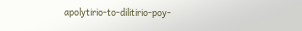apolytirio-to-dilitirio-poy-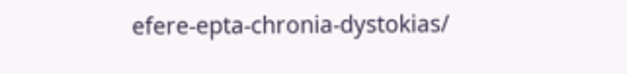efere-epta-chronia-dystokias/